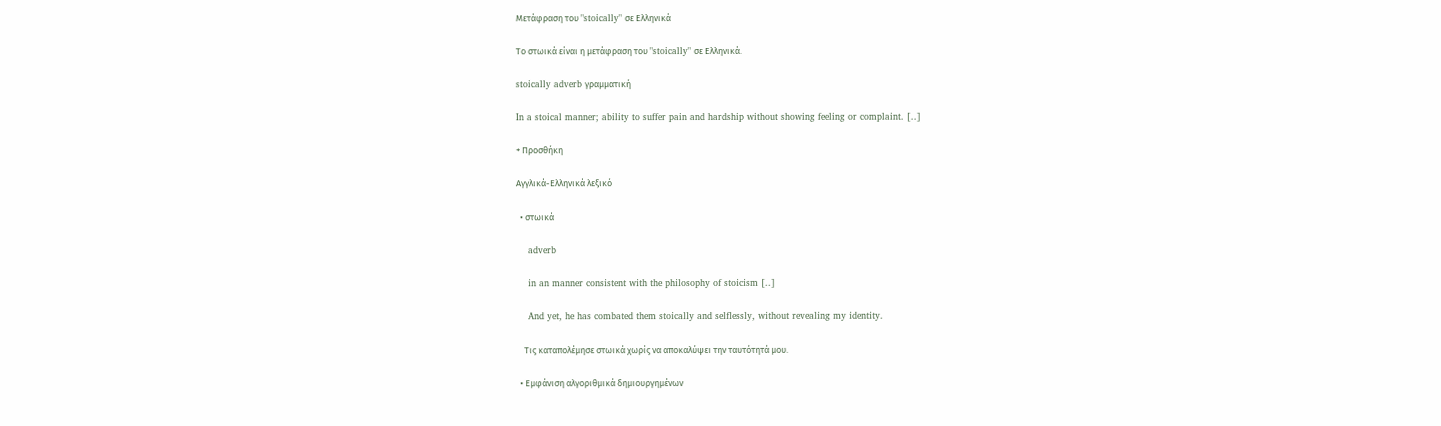Μετάφραση του "stoically" σε Ελληνικά

Το στωικά είναι η μετάφραση του "stoically" σε Ελληνικά.

stoically adverb γραμματική

In a stoical manner; ability to suffer pain and hardship without showing feeling or complaint. [..]

+ Προσθήκη

Αγγλικά-Ελληνικά λεξικό

  • στωικά

    adverb

    in an manner consistent with the philosophy of stoicism [..]

    And yet, he has combated them stoically and selflessly, without revealing my identity.

    Τις καταπολέμησε στωικά χωρίς να αποκαλύψει την ταυτότητά μου.

  • Εμφάνιση αλγοριθμικά δημιουργημένων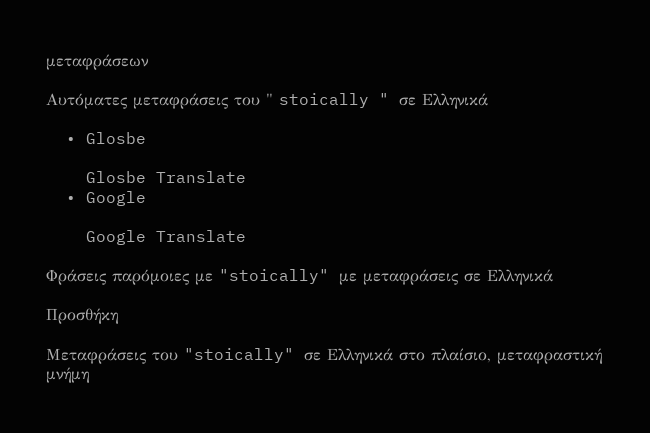μεταφράσεων

Αυτόματες μεταφράσεις του " stoically " σε Ελληνικά

  • Glosbe

    Glosbe Translate
  • Google

    Google Translate

Φράσεις παρόμοιες με "stoically" με μεταφράσεις σε Ελληνικά

Προσθήκη

Μεταφράσεις του "stoically" σε Ελληνικά στο πλαίσιο, μεταφραστική μνήμη